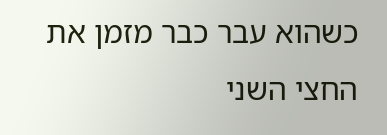כשהוא עבר כבר מזמן את החצי השני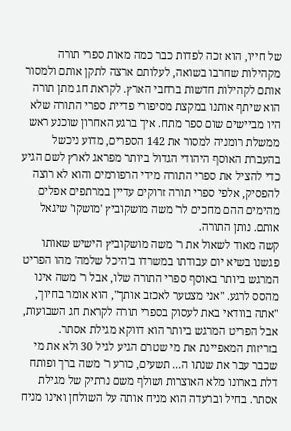של חייו, הוא זכה לפדות כבר כמה מאות ספרי תורה מקהילות שחרבו בשואה, לעלותם ארצה לתקן אותם ולמסור אותם לקהילות חדשות ברחבי הארץ. לקראת חג מתן תורה הוא שיתף אותנו במקצת מסיפורי פדיית ספרי התורה שלא היו מביישים שום ספר מתח. איך ברגע האחרון שוכנע ראש ממשלת רומניה למסור את 142 הספרים, מדוע ניכשל בהעברת האוסף היהודי הגדול ביותר מפראג לארץ לשם הגיע כדי להציל את ספרי התורה מידי הרפורמים והוא לא רוצה להפסיק, אלפי ספרי תורה זרוקים עדיין במרתפים אפלים מהימים ההם מחכים לר' משה מושקוביץ 'מושקו' שיגאל אותם. נותן התורה.
קשה מאוד לשאול את ר' משה מושקוביץ הישיש שאותו פגשנו בשיא יום עבודתו במשרדו ב'היכל שלמה' מהו הפריט המרגש ביותר באוסף ספרי התורה שלו, אבל ר' משה אינו מהסס לרגע. "אני מצטער לאכזב אותך", הוא אומר בחיוך, "אתה בוודאי באת לעסוק בספרי תורה לקראת חג השבועות, אבל הפריט המרגש ביותר הוא דווקא מגילת אסתר.
בזריזות המאפיינת את מי שטרם הגיע לגיל 30 ולא את מי שכבר עבר את שנתו ה... תשעים, כורע ר' משה ברך ופותח דלת בארונו מלא האוצרות ושולף משם נרתיק של מגילת אסתר. בחיל וברעדה הוא מניח אותה על השולחן ואינו מניח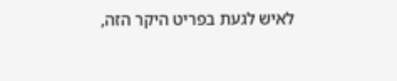לאיש לגעת בפריט היקר הזה,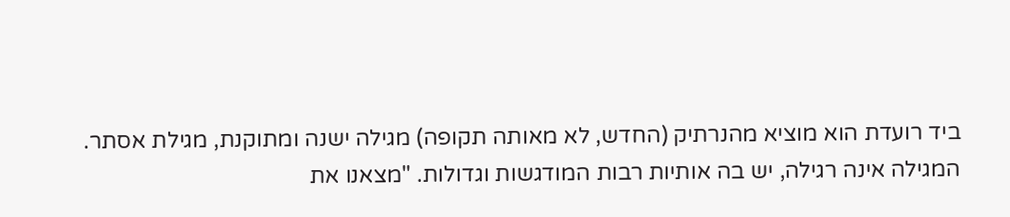ביד רועדת הוא מוציא מהנרתיק (החדש, לא מאותה תקופה) מגילה ישנה ומתוקנת, מגילת אסתר. המגילה אינה רגילה, יש בה אותיות רבות המודגשות וגדולות. "מצאנו את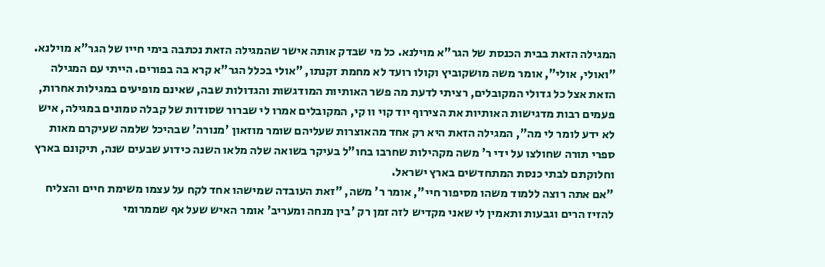המגילה הזאת בבית הכנסת של הגר"א מוילנא. כל מי שבדק אותה אישר שהמגילה הזאת נכתבה בימי חייו של הגר"א מוילנא. "ואולי, אולי", אומר משה מושקוביץ וקולו רועד לא מחמת זקנתו, "אולי בכלל הגר"א קרא בה בפורים. הייתי עם המגילה הזאת אצל כל גדולי המקובלים, רציתי לדעת מה פשר האותיות המודגשות והגדולות שבה, שאינם מופיעים במגילות אחרות, פעמים רבות מדגישות האותיות את הצירוף יוד קוי וו קי, המקובלים אמרו לי שברור שסודות של קבלה טמונים במגילה, איש לא ידע לומר לי מה", המגילה הזאת היא רק אחד מהאוצרות שעליהם שומר מוזאון 'מנורה' שבהיכל שלמה שעיקרם מאות ספרי תורה שחולצו על ידי ר' משה מקהילות שחרבו בחו"ל בעיקר בשואה שלה מלאו השנה כידוע שבעים שנה, תיקונם בארץ וחלוקתם לבתי כנסת המתחדשים בארץ ישראל.
"אם אתה רוצה ללמוד משהו מסיפור חיי", אומר ר' משה, "זאת העובדה שמישהו אחד לקח על עצמו משימת חיים והצליח להזיז הרים וגבעות ותאמין לי שאני מקדיש לזה זמן רק 'בין מנחה ומעריב' אומר האיש שעל אף שממרומי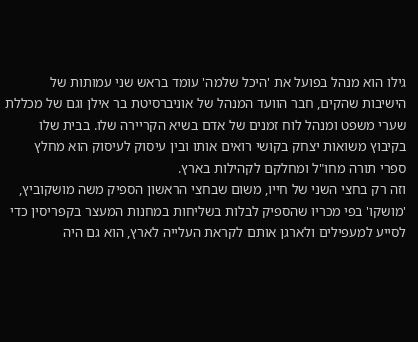גילו הוא מנהל בפועל את 'היכל שלמה' עומד בראש שני עמותות של הישיבות שהקים, חבר הוועד המנהל של אוניברסיטת בר אילן וגם של מכללת שערי משפט ומנהל לוח זמנים של אדם בשיא הקריירה שלו. בבית שלו בקיבוץ משואות יצחק בקושי רואים אותו ובין עיסוק לעיסוק הוא מחלץ ספרי תורה מחו"ל ומחלקם לקהילות בארץ.
וזה רק בחצי השני של חייו, משום שבחצי הראשון הספיק משה מושקוביץ, 'מושקו' בפי מכריו שהספיק לבלות בשליחות במחנות המעצר בקפריסין כדי לסייע למעפילים ולארגן אותם לקראת העלייה לארץ, הוא גם היה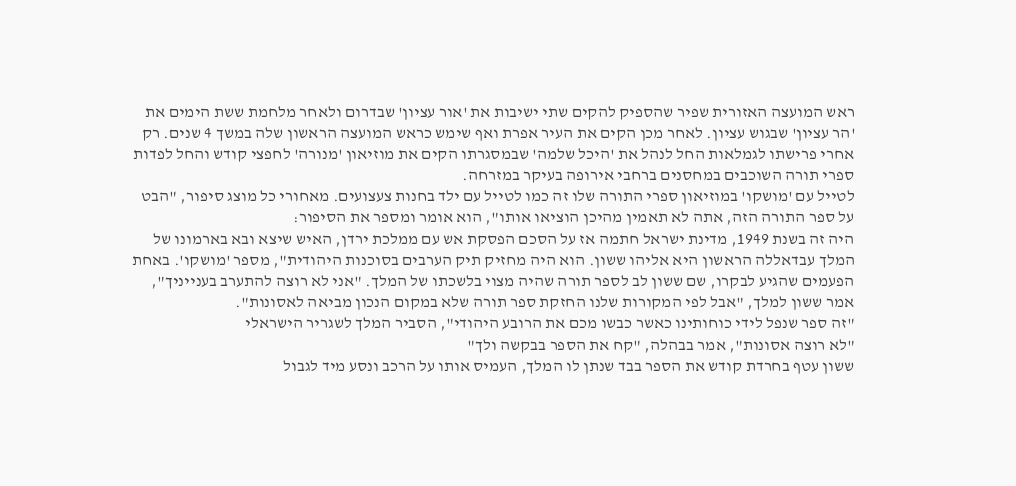ראש המועצה האזורית שפיר שהספיק להקים שתי ישיבות את 'אור עציון' שבדרום ולאחר מלחמת ששת הימים את 'הר עציון' שבגוש עציון. לאחר מכן הקים את העיר אפרת ואף שימש כראש המועצה הראשון שלה במשך 4 שנים. רק אחרי פרישתו לגמלאות החל לנהל את 'היכל שלמה' שבמסגרתו הקים את מוזיאון 'מנורה' לחפצי קודש והחל לפדות ספרי תורה השוכבים במחסנים ברחבי אירופה בעיקר במזרחה.
לטייל עם 'מושקו' במוזיאון ספרי התורה שלו זה כמו לטייל עם ילד בחנות צעצועים. מאחורי כל מוצג סיפור, "הבט על ספר התורה הזה, אתה לא תאמין מהיכן הוציאו אותו", הוא אומר ומספר את הסיפור:
היה זה בשנת 1949, מדינת ישראל חתמה אז על הסכם הפסקת אש עם ממלכת ירדן, האיש שיצא ובא בארמונו של המלך עבדאללה הראשון היא אליהו ששון. הוא היה מחזיק תיק הערבים בסוכנות היהודית", מספר 'מושקו'. באחת הפעמים שהגיע לבקרו, שם ששון לב לספר תורה שהיה מצוי בלשכתו של המלך. "אני לא רוצה להתערב בענייניך", אמר ששון למלך, "אבל לפי המקורות שלנו החזקת ספר תורה שלא במקום הנכון מביאה לאסונות".
"זה ספר שנפל לידי כוחותינו כאשר כבשו מכם את הרובע היהודי", הסביר המלך לשגריר הישראלי
"לא רוצה אסונות", אמר בבהלה, "קח את הספר בבקשה ולך"
ששון עטף בחרדת קודש את הספר בבד שנתן לו המלך, העמיס אותו על הרכב ונסע מיד לגבול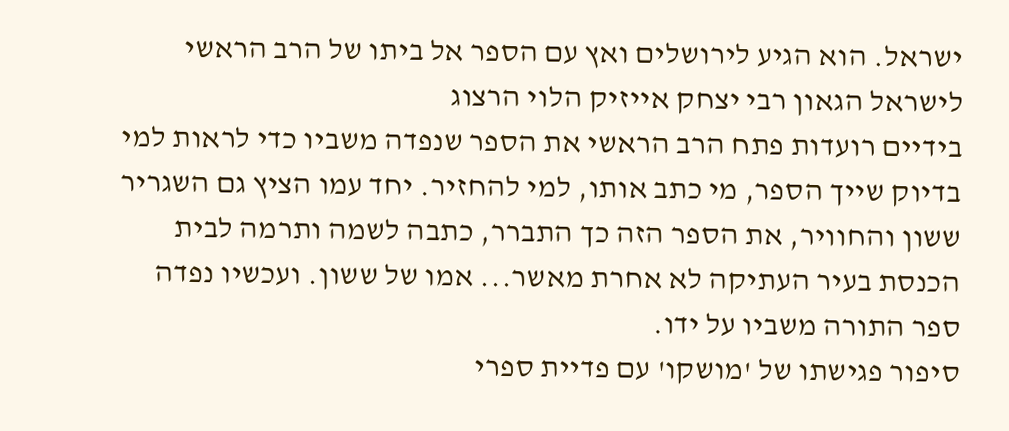ישראל. הוא הגיע לירושלים ואץ עם הספר אל ביתו של הרב הראשי לישראל הגאון רבי יצחק אייזיק הלוי הרצוג
בידיים רועדות פתח הרב הראשי את הספר שנפדה משביו כדי לראות למי בדיוק שייך הספר, מי כתב אותו, למי להחזיר. יחד עמו הציץ גם השגריר ששון והחוויר, את הספר הזה כך התברר, כתבה לשמה ותרמה לבית הכנסת בעיר העתיקה לא אחרת מאשר... אמו של ששון. ועכשיו נפדה ספר התורה משביו על ידו.
סיפור פגישתו של 'מושקו' עם פדיית ספרי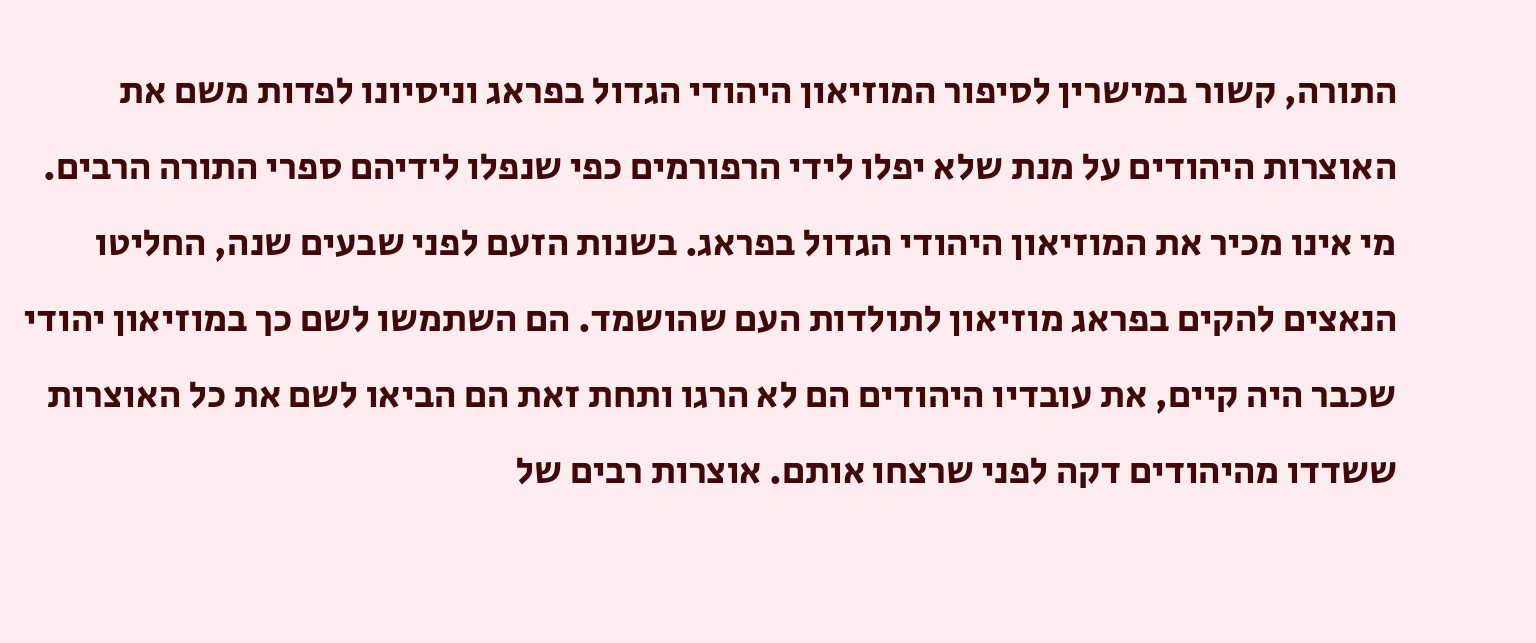התורה, קשור במישרין לסיפור המוזיאון היהודי הגדול בפראג וניסיונו לפדות משם את האוצרות היהודים על מנת שלא יפלו לידי הרפורמים כפי שנפלו לידיהם ספרי התורה הרבים.
מי אינו מכיר את המוזיאון היהודי הגדול בפראג. בשנות הזעם לפני שבעים שנה, החליטו הנאצים להקים בפראג מוזיאון לתולדות העם שהושמד. הם השתמשו לשם כך במוזיאון יהודי שכבר היה קיים, את עובדיו היהודים הם לא הרגו ותחת זאת הם הביאו לשם את כל האוצרות ששדדו מהיהודים דקה לפני שרצחו אותם. אוצרות רבים של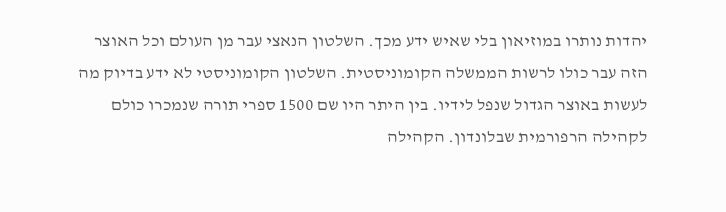יהדות נותרו במוזיאון בלי שאיש ידע מכך. השלטון הנאצי עבר מן העולם וכל האוצר הזה עבר כולו לרשות הממשלה הקומוניסטית. השלטון הקומוניסטי לא ידע בדיוק מה לעשות באוצר הגדול שנפל לידיו. בין היתר היו שם 1500 ספרי תורה שנמכרו כולם לקהילה הרפורמית שבלונדון. הקהילה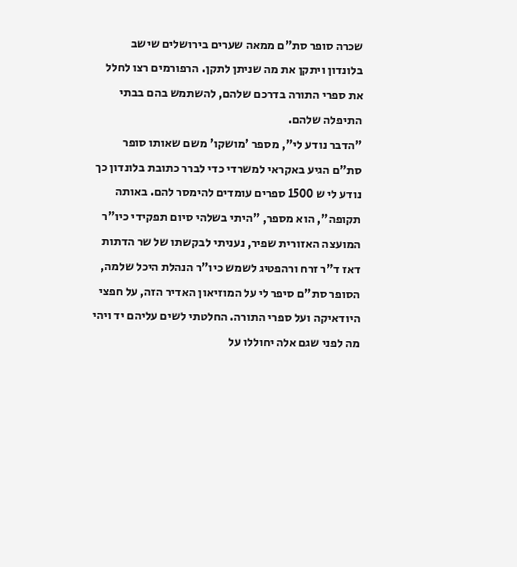שכרה סופר סת"ם ממאה שערים בירושלים שישב בלונדון ויתקן את מה שניתן לתקן. הרפורמים רצו לחלל את ספרי התורה בדרכם שלהם, להשתמש בהם בבתי התיפלה שלהם.
"הדבר נודע לי", מספר 'מושקו' משם שאותו סופר סת"ם הגיע באקראי למשרדי כדי לברר כתובת בלונדון כך נודע לי ש 1500 ספרים עומדים להימסר להם. באותה תקופה", הוא מספר, "היתי בשלהי סיום תפקידי כיו"ר המועצה האזורית שפיר, נעניתי לבקשתו של שר הדתות דאז ד"ר זרח ורהפטיג לשמש כיו"ר הנהלת היכל שלמה, הסופר סת"ם סיפר לי על המוזיאון האדיר הזה, על חפצי היודאיקה ועל ספרי התורה. החלטתי לשים עליהם יד ויהי מה לפני שגם אלה יחוללו על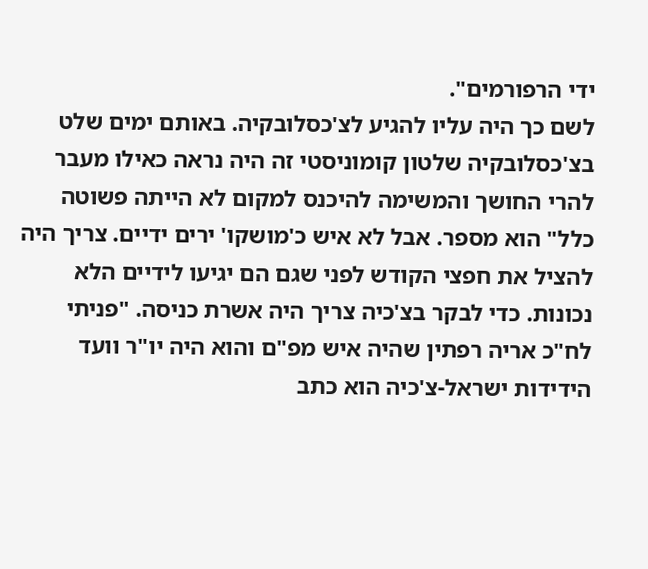ידי הרפורמים".
לשם כך היה עליו להגיע לצ'כסלובקיה. באותם ימים שלט בצ'כסלובקיה שלטון קומוניסטי זה היה נראה כאילו מעבר להרי החושך והמשימה להיכנס למקום לא הייתה פשוטה כלל" הוא מספר. אבל לא איש כ'מושקו' ירים ידיים. צריך היה להציל את חפצי הקודש לפני שגם הם יגיעו לידיים הלא נכונות. כדי לבקר בצ'כיה צריך היה אשרת כניסה. "פניתי לח"כ אריה רפתין שהיה איש מפ"ם והוא היה יו"ר וועד הידידות ישראל-צ'כיה הוא כתב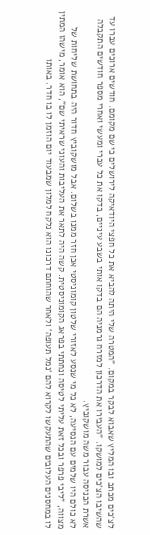לצ'כים מכתב ובו המליץ שאבוא לבקר במקום. "המטרה שלי היתה להביא את כל חפצי היודאיקה לירושלים כי שם מקומם. חודשים ארוכים עברו עד שהשיבו הצ'כים למושקו. "העבירו את הדרכון למזרח גרמניה הם בדקו אותי בשבע עיניים, בדקו את כל עברי ומעשי ואחרי מספר חודשים התקבלה אשרת הכניסה עבור משה מושקוביץ.
לא כולם היו שלמים עם הנסיעה, לא כל מי שנסע לאזורי שלטון קומוניסטי אכן חזר ממנו בשלום. אבל מושקוביץ חדור היה בתחושת שליחות של מצווה, "ליבי פרפר ובכל זאת עליתי לטיסה ונחתתי בפראג הקומוניסטית. קשה היה לתאר את העליבות והעוני שראיתי שם", הוא אומר, מישהו המתין לו במחסנים העלובים שהתעקשו לקרוא להם 'נמל תעופה' ולאחר שהוחתם דרכונו הוא נלקח למלון שמבעוד יום הוזמן לו בו חדר. באותו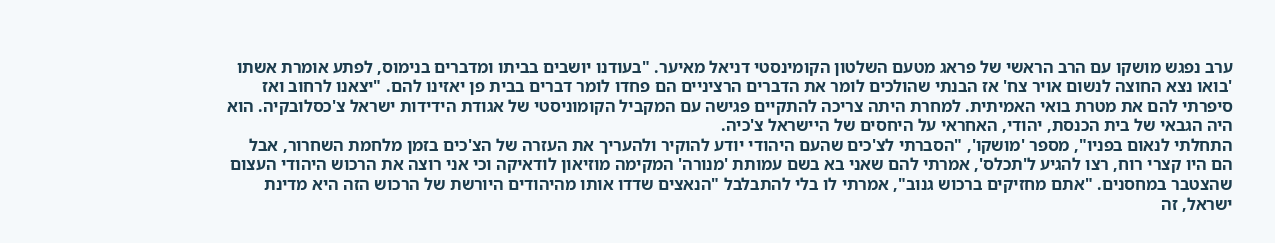ערב נפגש מושקו עם הרב הראשי של פראג מטעם השלטון הקומינסטי דניאל מאיער. "בעודנו יושבים בביתו ומדברים בנימוס, לפתע אומרת אשתו 'בואו נצא החוצה לנשום אויר צח' אז הבנתי שהולכים לומר את הדברים הרציניים הם פחדו לומר דברים בבית פן יאזינו להם. "יצאנו לרחוב ואז סיפרתי להם את מטרת בואי האמיתית. למחרת היתה צריכה להתקיים פגישה עם המקביל הקומוניסטי של אגודת הידידות ישראל צ'כסלובקיה. הוא היה הגבאי של בית הכנסת, יהודי, האחראי על היחסים של היישראל צ'כיה.
התחלתי לנאום בפניו", מספר 'מושקו', "הסברתי לצ'כים שהעם היהודי יודע להוקיר ולהעריך את העזרה של הצ'כים בזמן מלחמת השחרור, אבל הם היו קצרי רוח, רצו להגיע ל'תכלס', אמרתי להם שאני בא בשם עמותת 'מנורה' המקימה מוזיאון לודאיקה וכי אני רוצה את הרכוש היהודי העצום שהצטבר במחסנים. "אתם מחזיקים ברכוש גנוב", אמרתי לו בלי להתבלבל "הנאצים שדדו אותו מהיהודים היורשת של הרכוש הזה היא מדינת ישראל, זה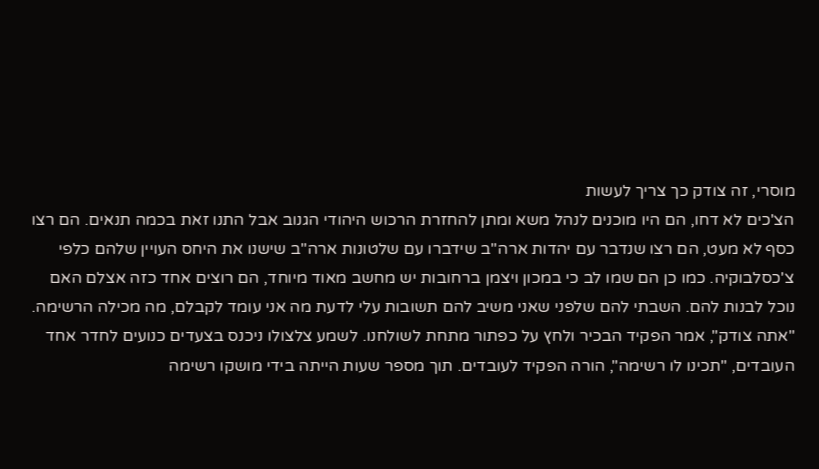מוסרי, זה צודק כך צריך לעשות
הצ'כים לא דחו, הם היו מוכנים לנהל משא ומתן להחזרת הרכוש היהודי הגנוב אבל התנו זאת בכמה תנאים. הם רצו כסף לא מעט, הם רצו שנדבר עם יהדות ארה"ב שידברו עם שלטונות ארה"ב שישנו את היחס העויין שלהם כלפי צ'כסלבוקיה. כמו כן הם שמו לב כי במכון ויצמן ברחובות יש מחשב מאוד מיוחד, הם רוצים אחד כזה אצלם האם נוכל לבנות להם. השבתי להם שלפני שאני משיב להם תשובות עלי לדעת מה אני עומד לקבלם, מה מכילה הרשימה.
"אתה צודק", אמר הפקיד הבכיר ולחץ על כפתור מתחת לשולחנו. לשמע צלצולו ניכנס בצעדים כנועים לחדר אחד העובדים, "תכינו לו רשימה", הורה הפקיד לעובדים. תוך מספר שעות הייתה בידי מושקו רשימה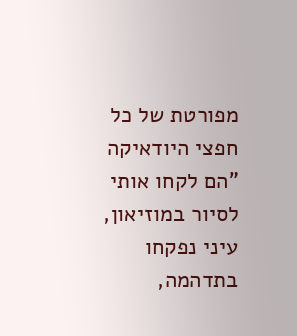מפורטת של כל חפצי היודאיקה
"הם לקחו אותי לסיור במוזיאון, עיני נפקחו בתדהמה,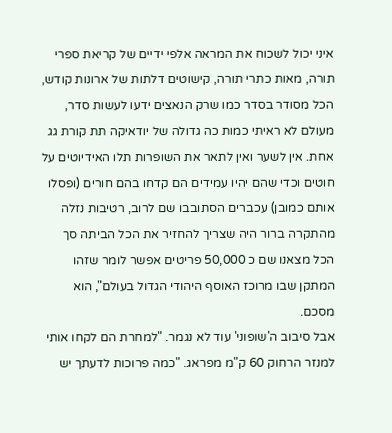איני יכול לשכוח את המראה אלפי ידיים של קריאת ספרי תורה, מאות כתרי תורה, קישוטים דלתות של ארונות קודש, הכל מסודר בסדר כמו שרק הנאצים ידעו לעשות סדר, מעולם לא ראיתי כמות כה גדולה של יודאיקה תת קורת גג אחת. אין לשער ואין לתאר את השופרות תלו האידיוטים על חוטים וכדי שהם יהיו עמידים הם קדחו בהם חורים (ופסלו אותם כמובן) עכברים הסתובבו שם לרוב, רטיבות נזלה מהתקרה ברור היה שצריך להחזיר את הכל הביתה סך הכל מצאנו שם כ 50,000 פריטים אפשר לומר שזהו המתקן שבו מרוכז האוסף היהודי הגדול בעולם", הוא מסכם.
אבל סיבוב ה'שופוני' עוד לא נגמר. "למחרת הם לקחו אותי למנזר הרחוק 60 ק"מ מפראג. "כמה פרוכות לדעתך יש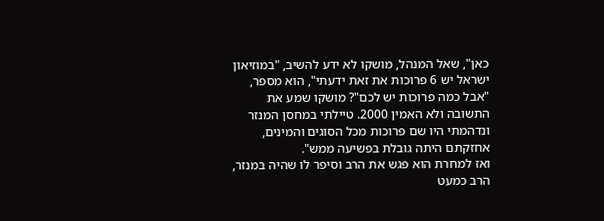כאן", שאל המנהל, מושקו לא ידע להשיב, "במוזיאון ישראל יש 6 פרוכות את זאת ידעתי", הוא מספר, "אבל כמה פרוכות יש לכם"? מושקו שמע את התשובה ולא האמין 2000. טיילתי במחסן המנזר ונדהמתי היו שם פרוכות מכל הסוגים והמינים, אחזקתם היתה גובלת בפשיעה ממש".
ואז למחרת הוא פגש את הרב וסיפר לו שהיה במנזר, הרב כמעט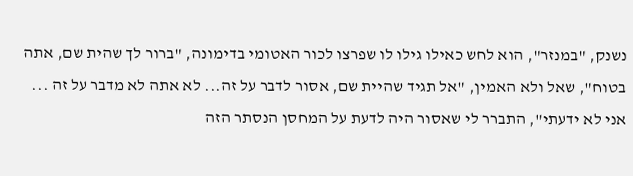נשנק, "במנזר", הוא לחש כאילו גילו לו שפרצו לכור האטומי בדימונה, "ברור לך שהית שם, אתה בטוח", שאל ולא האמין, "אל תגיד שהיית שם, אסור לדבר על זה... לא אתה לא מדבר על זה ... אני לא ידעתי", התברר לי שאסור היה לדעת על המחסן הנסתר הזה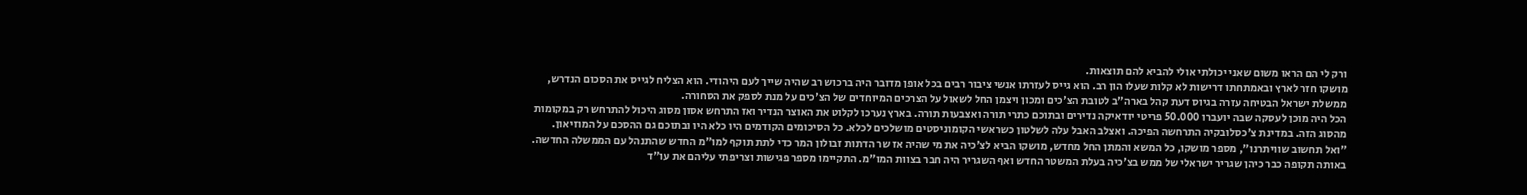ורק לי הם הראו משום שאני יכולתי אולי להביא להם תוצאות.
מושקו חזר לארץ ובאמתחתו דרישות לא קלות שעלו הון רב. הוא גייס לעזרתו אנשי ציבור רבים בכל אופן מדובר היה ברכוש רב שהיה שייך לעם היהודי. הוא הצליח לגייס את הסכום הנדרש, ממשלת ישראל הבטיחה עזרה בגיוס דעת קהל בארה"ב לטובת הצ'כים ומכון ויצמן החל לשאול על הצרכים המיוחדים של הצ'כים על מנת לספק את הסחורה.
הכל היה מוכן לעסקה שבה יועברו 50.000 פריטי יודאיקה נדירים ובתוכם כתרי תורה ואצבעות תורה. בארץ נערכו לקלוט את האוצר הנדיר ואז התרחש אסון מסוג היכול להתרחש רק במקומות מהסוג הזה. במדינת צ'כסלובקיה התרחשה הפיכה. ואצלב האבל עלה לשלטון כשראשי הקומוניסטים מושלכים לכלא. כל הסיכומים הקודמים היו כלא היו ובתוכם גם ההסכם על המוזיאון.
"ואל תחשוב שוויתרנו", מספר מושקו, כל המשא והמתן החל מחדש, מושקו הביא לצ'כיה את מי שהיה אז שר הדתות זבולון המר כדי לתת תוקף למו"מ החדש שהתנהל עם הממשלה החדשה. באותה תקופה כבר כיהן שגריר ישראלי של ממש בצ'כיה בעלת המשטר החדש ואף השגריר היה חבר בצוות המו"מ. התקיימו מספר פגישות וצריפתי עליהם את עו"ד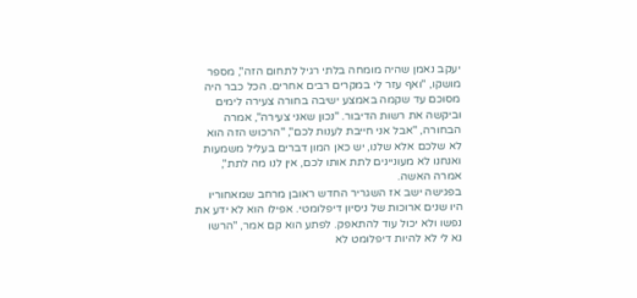יעקב נאמן שהיה מומחה בלתי רגיל לתחום הזה", מספר מושקו, "ואף עזר לי במקרים רבים אחרים. הכל כבר היה מסוכם עד שקמה באמצע ישיבה בחורה צעירה לימים וביקשה את רשות הדיבור. "נכון שאני צעירה", אמרה הבחורה, "אבל אני חייבת לענות לכם", "הרכוש הזה הוא לא שלכם אלא שלנו, יש כאן המון דברים בעליל משמעות ואנחנו לא מעוניינים לתת אותו לכם, אין לנו מה לתת", אמרה האשה.
בפגישה ישב אז השגריר החדש ראובן מרחב שמאחוריו היו שנים ארוכות של ניסיון דיפלומטי. אפילו הוא לא ידע את נפשו ולא יכול עוד להתאפק. לפתע הוא קם אמר, "הרשו נא לי לא להיות דיפלומט לא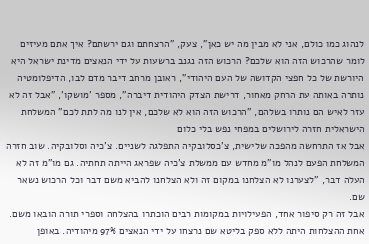לנהוג כמו כולם, אני לא מבין מה יש כאן", צעק, "הרצחתם וגם ירשתם? איך אתם מעיזים לומר שהרכוש הזה הוא שלכם? הרכוש הזה נגנב ברשעות על ידי הנאצים מדינת ישראל היא היורשת של כל חפצי הקדושה של העם היהודי", ראובן מרחב דיבר מדם לבו, הדיפלומטיה נותרה באותה עת הרחק מאחור, דרישת הצדק היהודית דיברה", מספר 'מושקו', "אבל זה לא עזר לאיש הם נותרו בשלהם, "הרכוש הזה הוא לא שלכם, אין לנו מה לתת לכם" המשלחת הישראלית חזרה לירושלים במפחי נפש בלי כלום
אבל אז התרחשה מהפכה שלישית, צ'כסלובקיה התפלגה לשניים. צ'כיה וסלובקיה. שוב חזרה המשלחת הפעם לנהל מו"מ מחדש עם ממשלת צ'כיה שפראג הייתה תחתיה. גם מו"מ זה לא העלה דבר, "לצערנו לא הצלחנו במקום זה ולא הצלחנו להביא משם דבר וכל הרכוש נשאר שם.
אבל זה רק סיפור אחד, הפעילויות במקומות רבים הוכתרו בהצלחה וספרי תורה הובאו משם. אחת ההצלחות היתה ללא ספק בליטא שם נרצחו על ידי הנאצים 97% מיהודיה. באופן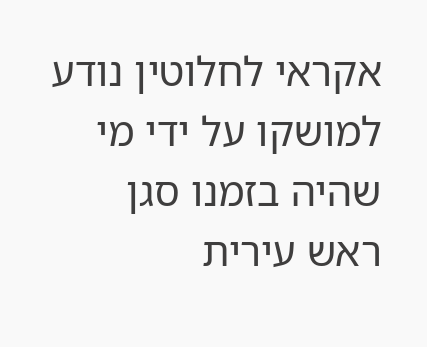אקראי לחלוטין נודע למושקו על ידי מי שהיה בזמנו סגן ראש עירית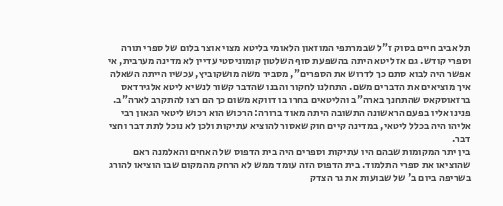תל אביב חיים בסוק ז"ל שבמרתפי המוזאון הלאומי בליטא מצוי אוצר בלום של ספרי תורה וספרי קודש. גם אז ליטא היתה בהשפעת סוף השלטון קומוניסטי עדיין לא מדינה מערבית, אי אפשר היה לבוא סתם כך לדרוש את הספרים", מסביר משה מושקוביץ, עכשיו הייתה השאלה איך מוציאים את הדברים משם. התחלנו לחקור והבנו שהדבר קשור לנשיא ליטא אלגירדאס ברזאוסקאס שהתחנך בארה"ב והליטאים בחרו בו דווקא משום כך הם רצו להתקרב לארה"ב. פנינו אליו בפעם הראשונה התשובה היתה מאוד ברורה: הרכוש הוא רכוש ליטאי הגאון רבי אליהו היה בכלל ליטאי, במדינה קיים חוק שאסור להוציא עתיקות ולכן לא נוכל לתת דבר וחצי דבר.
בין יתר המקומות שבהם היו עתיקות וספרים היה בית הדפוס של האחים והאלמנה ראם שהוציאו את ספרי התלמוד. בית הדפוס הזה עומד ממש לא הרחק מהמקום שבו הוציאו להורג בשריפה ביום ב' של שבועות את גר הצדק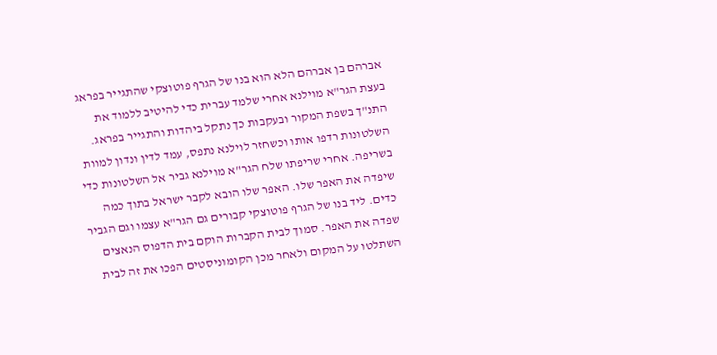אברהם בן אברהם הלא הוא בנו של הגרף פוטוצקי שהתגייר בפראג בעצת הגר"א מוילנא אחרי שלמד עברית כדי להיטיב ללמוד את התנ"ך בשפת המקור ובעקבות כך נתקל ביהדות והתגייר בפראג. השלטונות רדפו אותו וכשחזר לוילנא נתפס, עמד לדין ונדון למוות בשריפה. אחרי שריפתו שלח הגר"א מוילנא גביר אל השלטונות כדי שיפדה את האפר שלו. האפר שלו הובא לקבר ישראל בתוך כמה כדים. ליד בנו של הגרף פוטוצקי קבורים גם הגר"א עצמו וגם הגביר שפדה את האפר. סמוך לבית הקברות הוקם בית הדפוס הנאצים השתלטו על המקום ולאחר מכן הקומוניסטים הפכו את זה לבית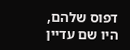דפוס שלהם, היו שם עדיין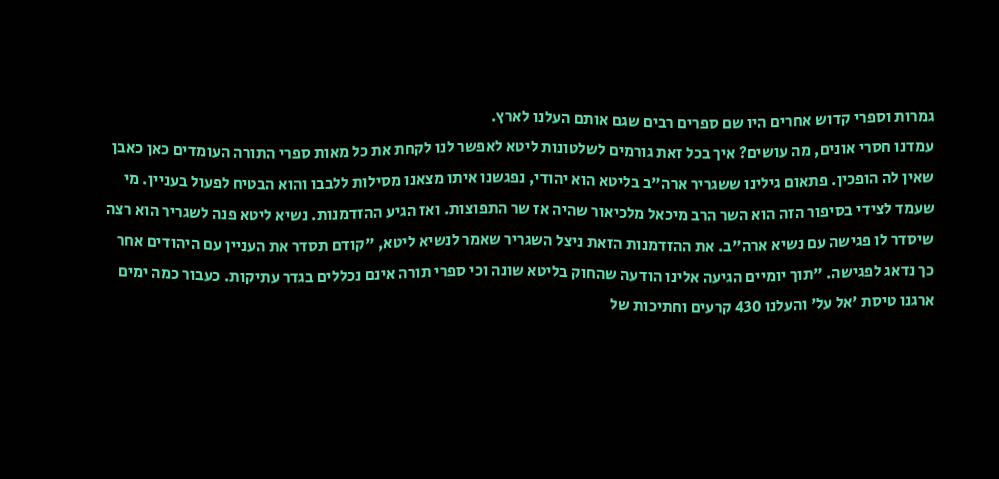גמרות וספרי קדוש אחרים היו שם ספרים רבים שגם אותם העלנו לארץ.
עמדנו חסרי אונים, מה עושים? איך בכל זאת גורמים לשלטונות ליטא לאפשר לנו לקחת את כל מאות ספרי התורה העומדים כאן כאבן שאין לה הופכין. פתאום גילינו ששגריר ארה"ב בליטא הוא יהודי, נפגשנו איתו מצאנו מסילות ללבבו והוא הבטיח לפעול בעניין. מי שעמד לצידי בסיפור הזה הוא השר הרב מיכאל מלכיאור שהיה אז שר התפוצות. ואז הגיע ההזדמנות. נשיא ליטא פנה לשגריר הוא רצה שיסדר לו פגישה עם נשיא ארה"ב. את ההזדמנות הזאת ניצל השגריר שאמר לנשיא ליטא, "קודם תסדר את העניין עם היהודים אחר כך נדאג לפגישה. "תוך יומיים הגיעה אלינו הודעה שהחוק בליטא שונה וכי ספרי תורה אינם נכללים בגדר עתיקות. כעבור כמה ימים ארגנו טיסת 'אל על' והעלנו 430 קרעים וחתיכות של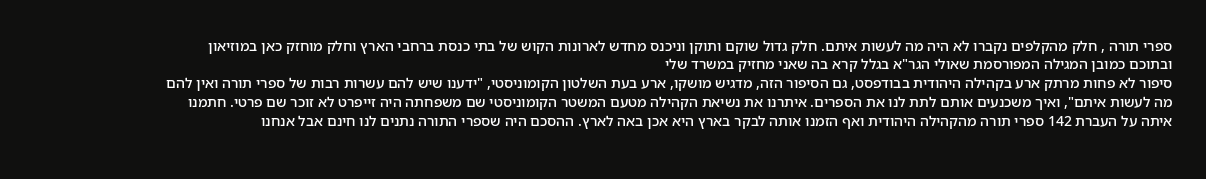ספרי תורה , חלק מהקלפים נקברו לא היה מה לעשות איתם. חלק גדול שוקם ותוקן וניכנס מחדש לארונות הקוש של בתי כנסת ברחבי הארץ וחלק מוחזק כאן במוזיאון ובתוכם כמובן המגילה המפורסמת שאולי הגר"א בגלל קרא בה שאני מחזיק במשרד שלי
סיפור לא פחות מרתק ארע בקהילה היהודית בבודפסט, גם הסיפור הזה, מדגיש מושקו, ארע בעת השלטון הקומוניסטי, "ידענו שיש להם עשרות רבות של ספרי תורה ואין להם מה לעשות איתם", ואיך משכנעים אותם לתת לנו את הספרים. איתרנו את נשיאת הקהילה מטעם המשטר הקומוניסטי שם משפחתה היה זייפרט לא זוכר שם פרטי. חתמנו איתה על העברת 142 ספרי תורה מהקהילה היהודית ואף הזמנו אותה לבקר בארץ היא אכן באה לארץ. ההסכם היה שספרי התורה נתנים לנו חינם אבל אנחנו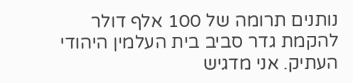נותנים תרומה של 100 אלף דולר להקמת גדר סביב בית העלמין היהודי העתיק. אני מדגיש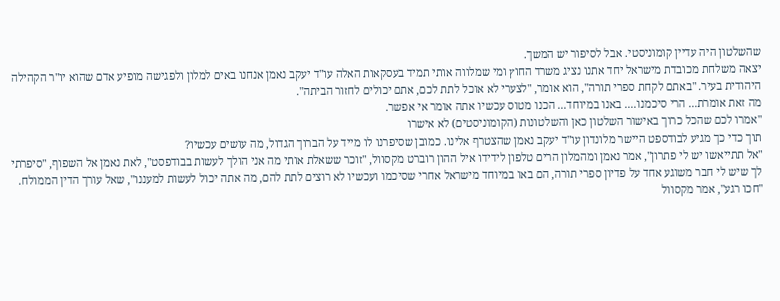שהשלטון היה עדיין קומוניסטי. אבל לסיפור יש המשך.
יצאה משלחת מכובדת מישראל יחד אתנו נציג משרד החוץ ומי שמלווה אותי תמיד בעסקאות האלה עו"ד יעקב נאמן אנחנו באים למלון ולפגישה מופיע אדם שהוא יו"ר הקהילה היהודית בעיר. "באתם לקחת ספרי תורה", הוא אומר, "לצערי לא אוכל לתת לכם, אתם יכולים לחזור הביתה".
מה זאת אומרת... הרי סיכמנו.... באנו במיוחד... הכנו מטוס עכשיו אתה אומר אי אפשר.
"אמרו לכם שהכל כרוך באישור השלטון כאן והשלטונות (הקומוניסטים) לא אישרו
תוך כדי כך מגיע לבודספט היישר מלונדון עו"ד יעקב נאמן שהצטרף אלינו. כמובן שסיפרנו לו מייד על הברוך הגדול, מה עושים עכשיו?
"אל תתייאשו יש לי פתרון", אמר נאמן ומהמלון הרים טלפון לידידו איל ההון רוברט מקסוול, "זוכר ששאלת אותי מה אני הולך לעשות בבודפסט", לאת נאמן אל השפוף, "סיפרתי לך שיש לי חבר משוגע אחד על פדיון ספרי תורה, הם באו במיוחד מישראל אחרי שסיכמו ועכשיו לא רוצים לתת להם, מה אתה יכול לעשות למעננו", שאל עורך הדין הממולח.
"חכו רגע", אמר מקסוול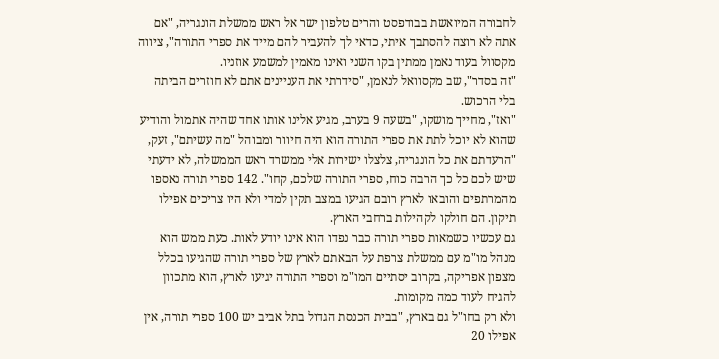לחבורה המיואשת בבודפסט והרים טלפון ישר אל ראש ממשלת הונגריה, "אם אתה לא רוצה להסתבך איתי, כדאי לך להעביר להם מייד את ספרי התורה", ציווה מקסוול בעוד נאמן ממתין בקו השני ואינו מאמין למשמע אוזניו.
"זה בסדר", שב מקסוואל לנאמן, "סידרתי את העניינים אתם לא חוזרים הביתה בלי הרכוש.
"ואז", מחייך מושקו, "בשעה 9 בערב, מגיע אלינו אותו אחד שהיה אתמול והודיע שהוא לא יוכל לתת את ספרי התורה הוא היה חיוור ומבוהל "מה עשיתם", זעק, "הרעדתם את כל הונגריה, צלצלו ישירות אלי ממשרד ראש הממשלה, לא ידעתי שיש לכם כל כך הרבה כוח, ספרי התורה שלכם, קחו". 142 ספרי תורה נאספו מהמרתפים והובאו לארץ רובם הגיעו במצב תקין למדי ולא היו צריכים אפילו תיקון. הם חולקו לקהילות ברחבי הארץ.
גם עכשיו כשמאות ספרי תורה כבר נפדו הוא אינו יודע לאות. כעת ממש הוא מנהל מו"מ עם ממשלת צרפת על הבאתם לארץ של ספרי תורה שהגיעו בכלל מצפון אפריקה, בקרוב יסתיים המו"מ וספרי התורה יגיעו לארץ, הוא מתכוון להגיח לעוד כמה מקומות.
ולא רק בחו"ל גם בארץ, "בבית הכנסת הגדול בתל אביב יש 100 ספרי תורה, אין אפילו 20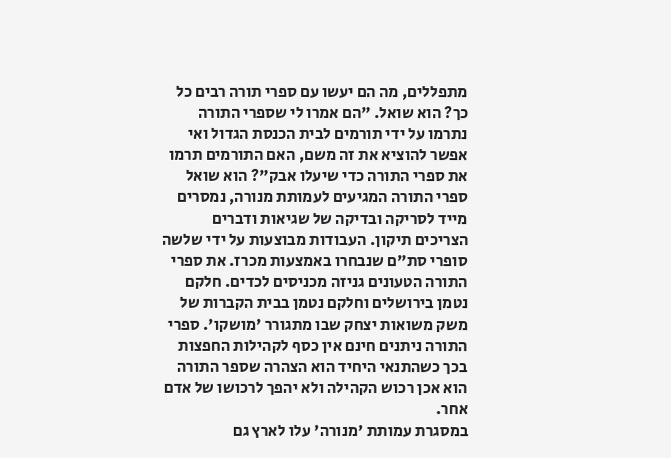מתפללים, מה הם יעשו עם ספרי תורה רבים כל כך? הוא שואל. "הם אמרו לי שספרי התורה נתרמו על ידי תורמים לבית הכנסת הגדול ואי אפשר להוציא את זה משם, האם התורמים תרמו את ספרי התורה כדי שיעלו אבק"? הוא שואל
ספרי התורה המגיעים לעמותת מנורה, נמסרים מייד לסריקה ובדיקה של שגיאות ודברים הצריכים תיקון. העבודות מבוצעות על ידי שלשה סופרי סת"ם שנבחרו באמצעות מכרז. את ספרי התורה הטעונים גניזה מכניסים לכדים. חלקם נטמן בירושלים וחלקם נטמן בבית הקברות של משק משואות יצחק שבו מתגורר 'מושקו'. ספרי התורה ניתנים חינם אין כסף לקהילות החפצות בכך כשהתנאי היחיד הוא הצהרה שספר התורה הוא אכן רכוש הקהילה ולא יהפך לרכושו של אדם אחר.
במסגרת עמותת 'מנורה' עלו לארץ גם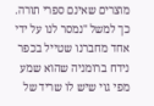מוצרים שאינם ספרי תורה. כך למשל "נמסר לנו על ידי אחד מחברנו שטייל בכפר נידח ברומניה שהוא שמע מפי גוי שיש לו שריד של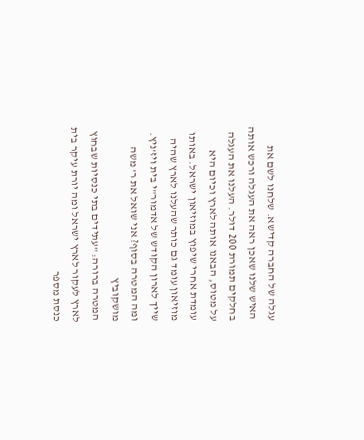עגלה של החברה קדישא. שלחנו לשם את האיש שלנו שאכן ראה את העגלה ורכש אותה בחלקים תמורת 200 דולר. העלנו את העגלה על מטוס, הבאנו אותה לארץ וכיום היא עומדת אחרי שיפוץ במוזיאון ישראל. באותו מוזיאון עומד גם כותר שהעלנו לארץ שהיה שייך לארון הקודש של אדמור"י בית ויז'ניץ.
ומה המטרה בסוף? אני שואל את ר' משה מושקוביץ
המטרה ברורה: "עתידים בתי כנסיות שבחוץ לארץ לעקור לארץ ישראל ומה יורת עיקר בית כנסת מספר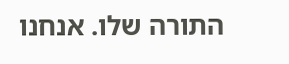התורה שלו. אנחנו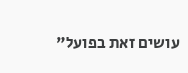עושים זאת בפועל"